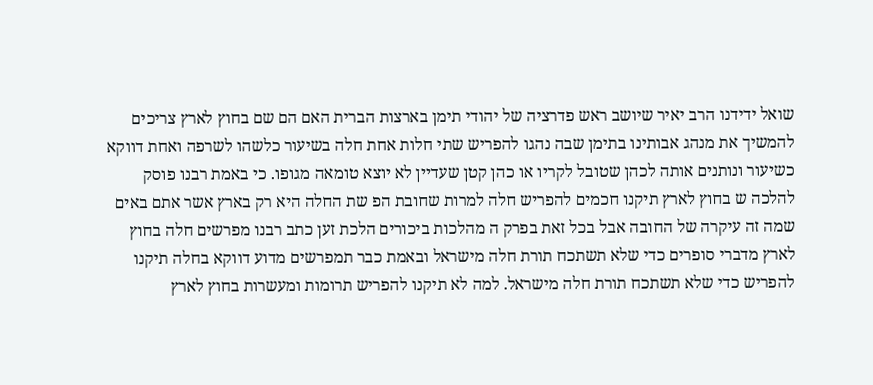שואל ידידנו הרב יאיר שיושב ראש פדרציה של יהודי תימן בארצות הברית האם הם שם בחוץ לארץ צריכים להמשיך את מנהג אבותינו בתימן שבה נהגו להפריש שתי חלות אחת חלה בשיעור כלשהו לשרפה ואחת דווקא כשיעור ונותנים אותה לכהן שטובל לקריו או כהן קטן שעדיין לא יוצא טומאה מגופו. כי באמת רבנו פוסק להלכה ש בחוץ לארץ תיקנו חכמים להפריש חלה למרות שחובת הפ שת החלה היא רק בארץ אשר אתם באים שמה זה עיקרה של החובה אבל בכל זאת בפרק ה מהלכות ביכורים הלכת זען כתב רבנו מפרשים חלה בחוץ לארץ מדברי סופרים כדי שלא תשתכח תורת חלה מישראל ובאמת כבר תמפרשים מדוע דווקא בחלה תיקנו להפריש כדי שלא תשתכח תורת חלה מישראל. למה לא תיקנו להפריש תרומות ומעשרות בחוץ לארץ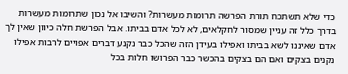כדי שלא תשתכח תורת הפרשה תרומות מעשרות? והשיבו אל נכון שתרומות מעשרות בדרך כלל זה עניין שמסור לחקלאים, לא לכל אדם בביתו. אבל הפרשת חלה כיוון שאין לך אדם שאיננו לשא בביתו ואפילו בעידן הזה שהכל כבר נקנע דברים אפויים לרבות אפילו נקנים בצקים ואם הם בצקים בהכשר כבר הפרושו חלות בכל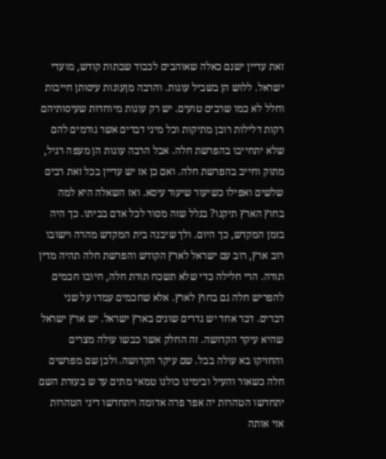זאת עדיין ישנם כאלה שאוהבים לכבוד שבתות קודש, מועדי ישראל. ללוש הן בשביל עוגות. והרבה מןעוגות עיסותן חייבות וחלל לא כמו שרבים טועים. יש רק עוגות מיוחדות שעיסותיהם רקות דלילות רובן מתיקות וכל מיני דברים אשר גורמים להם שלא יתחייבו בהפרשת חלה. אבל הרבה עוגות הן מעפה רגיל, מתוק וחייב בהפרשת חלה. ואם כן אז יש עדיין בכל זאת רבים שלשים ואפילו כשיעור שיעור עיסא. ואז השאלה היא למה בחוץ הארץ תיקנו? בגלל שזה מסור לכל אדם בביתו. כך היה בזמן המקדש, כך היום. ולך שיבנה בית המקדש מהרה וישובו רוב ארץ, רוב עם ישראל לארץ הקודש והפרשת חלה תהיה מדין תורה. הרי חלילה כדי שלא תשכח תורת חלה, חיובו חכמים להפריש חלה גם בחוץ לארץ. אלא שחכמים עמדו על שני דברים. דבר אחד יש גדרים שונים בארץ ישראל. יש ארץ ישראל שהיא עיקר הקדושה. זה החלק אשר כבשו עולה מצרים והחזיקו בא עולה בבל. שם עיקר הקדושה. ולכן שם מפרשים חלה כשאור והעיל ובימינו כולנו טמאי מתים עד ש בעזרת השם יתחדשו הטהרות יה אפר פרה אדומה ויתחדשו דיני הטהרות אזי אותה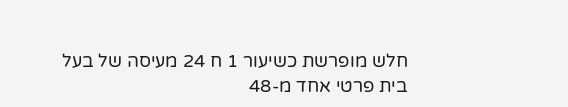חלש מופרשת כשיעור 1 ח 24 מעיסה של בעל בית פרטי אחד מ-48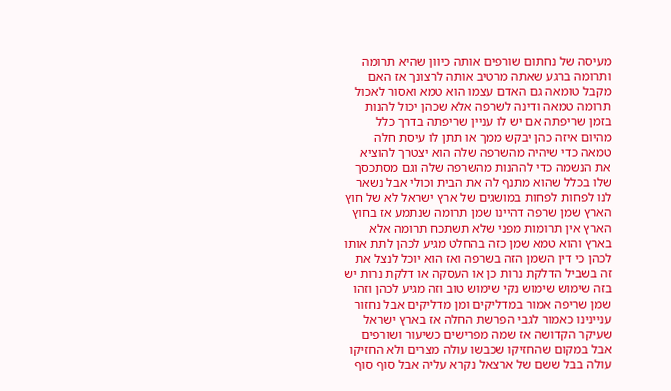מעיסה של נחתום שורפים אותה כיוון שהיא תרומה ותרומה ברגע שאתה מרטיב אותה לרצונך אז האם מקבל טומאה גם האדם עצמו הוא טמא ואסור לאכול תרומה טמאה ודינה לשרפה אלא שכהן יכול להנות בזמן שריפתה אם יש לו עניין שריפתה בדרך כלל מהיום איזה כהן יבקש ממך או תתן לו עיסת חלה טמאה כדי שיהיה מהשרפה שלה הוא יצטרך להוציא את הנשמה כדי לההנות מהשרפה שלה וגם מסתכסך שלו בכלל שהוא מתנף לה את הבית וכולי אבל נשאר לנו לפחות לפחות במושגים של ארץ ישראל לא של חוץ הארץ שמן שרפה דהיינו שמן תרומה שנתמע אז בחוץ הארץ אין תרומות מפני שלא תשתכח תרומה אלא בארץ והוא טמא שמן כזה בהחלט מגיע לכהן לתת אותו לכהן כי דין השמן הזה בשרפה ואז הוא יוכל לנצל את זה בשביל הדלקת נרות כן או העסקה או דלקת נרות יש בזה שימוש שימוש נקי שימוש טוב וזה מגיע לכהן וזהו שמן שריפה אמור במדליקים ומן מדליקים אבל נחזור עניינינו כאמור לגבי הפרשת החלה אז בארץ ישראל שעיקר הקדושה אז שמה מפרישים כשיעור ושורפים אבל במקום שהחזיקו שכבשו עולה מצרים ולא החזיקו עולה בבל ששם של ארצאל נקרא עליה אבל סוף סוף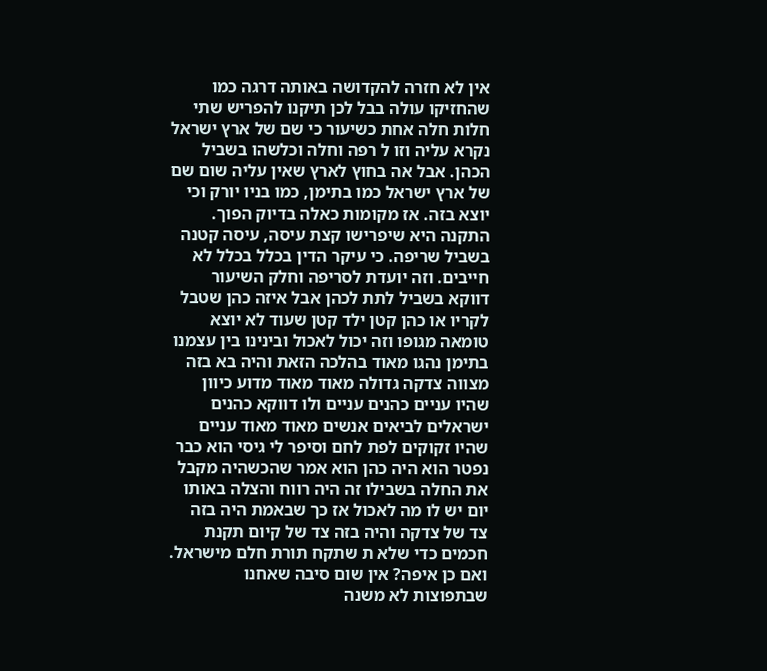אין לא חזרה להקדושה באותה דרגה כמו שהחזיקו עולה בבל לכן תיקנו להפריש שתי חלות חלה אחת כשיעור כי שם של ארץ ישראל נקרא עליה וזו ל רפה וחלה וכלשהו בשביל הכהן. אבל אה בחוץ לארץ שאין עליה שום שם של ארץ ישראל כמו בתימן, כמו בניו יורק וכי יוצא בזה. אז מקומות כאלה בדיוק הפוך. התקנה היא שיפרישו קצת עיסה, עיסה קטנה בשביל שריפה. כי עיקר הדין בכלל בכלל לא חייבים. וזה יועדת לסריפה וחלק השיעור דווקא בשביל לתת לכהן אבל איזה כהן שטבל לקריו או כהן קטן ילד קטן שעוד לא יוצא טומאה מגופו וזה יכול לאכול ובינינו בין עצמנו בתימן נהגו מאוד בהלכה הזאת והיה בא בזה מצווה צדקה גדולה מאוד מאוד מדוע כיוון שהיו עניים כהנים עניים ולו דווקא כהנים ישראלים לביאים אנשים מאוד מאוד עניים שהיו זקוקים לפת לחם וסיפר לי גיסי הוא כבר נפטר הוא היה כהן הוא אמר שהכשהיה מקבל את החלה בשבילו זה היה רווח והצלה באותו יום יש לו מה לאכול אז כך שבאמת היה בזה צד של צדקה והיה בזה צד של קיום תקנת חכמים כדי שלא ת שתקח תורת חלם מישראל. ואם כן איפה? אין שום סיבה שאחנו שבתפוצות לא משנה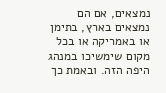נמצאים, אם הם נמצאים בארץ, בתימן או באמריקה או בכל מקום שימשיכו במנהג היפה הזה. ובאמת כך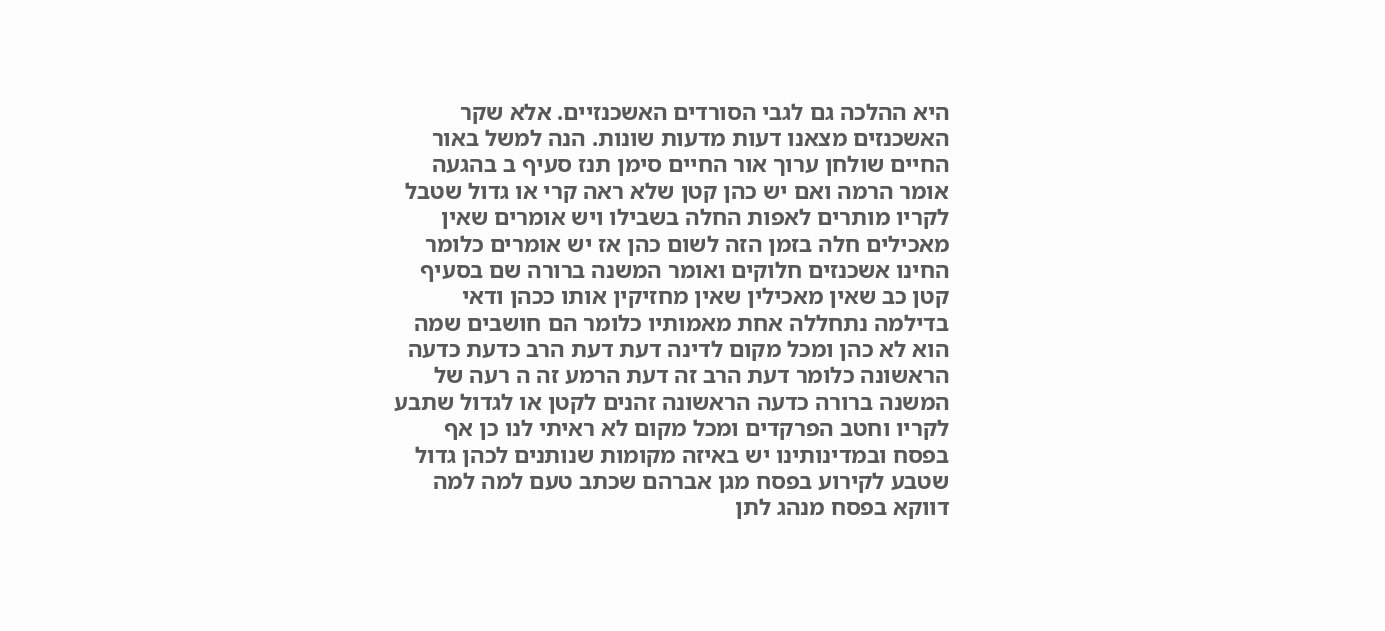היא ההלכה גם לגבי הסורדים האשכנזיים. אלא שקר האשכנזים מצאנו דעות מדעות שונות. הנה למשל באור החיים שולחן ערוך אור החיים סימן תנז סעיף ב בהגעה אומר הרמה ואם יש כהן קטן שלא ראה קרי או גדול שטבל לקריו מותרים לאפות החלה בשבילו ויש אומרים שאין מאכילים חלה בזמן הזה לשום כהן אז יש אומרים כלומר החינו אשכנזים חלוקים ואומר המשנה ברורה שם בסעיף קטן כב שאין מאכילין שאין מחזיקין אותו ככהן ודאי בדילמה נתחללה אחת מאמותיו כלומר הם חושבים שמה הוא לא כהן ומכל מקום לדינה דעת דעת הרב כדעת כדעה הראשונה כלומר דעת הרב זה דעת הרמע זה ה רעה של המשנה ברורה כדעה הראשונה זהנים לקטן או לגדול שתבע לקריו וחטב הפרקדים ומכל מקום לא ראיתי לנו כן אף בפסח ובמדינותינו יש באיזה מקומות שנותנים לכהן גדול שטבע לקירוע בפסח מגן אברהם שכתב טעם למה למה דווקא בפסח מנהג לתן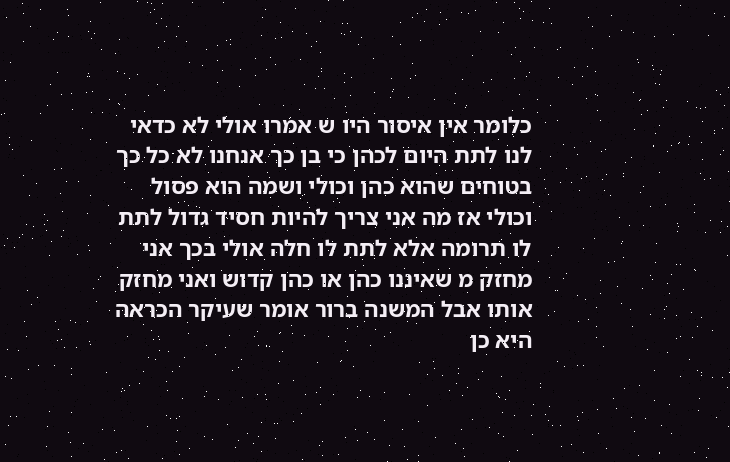כלומר אין איסור היו ש אמרו אולי לא כדאי לנו לתת היום לכהן כי בן כך אנחנו לא כל כך בטוחים שהוא כהן וכולי ושמה הוא פסול וכולי אז מה אני צריך להיות חסיד גדול לתת לו תרומה אלא לתת לו חלה אולי בכך אני מחזק מ שאיננו כהן או כהן קדוש ואני מחזק אותו אבל המשנה ברור אומר שעיקר הכראה היא כן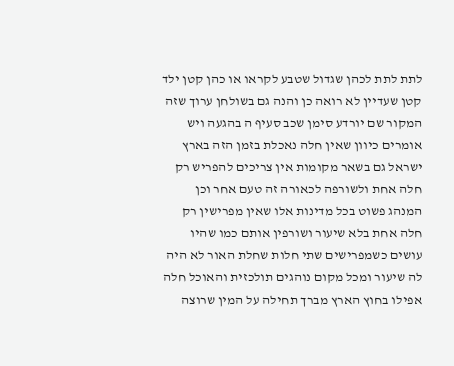לתת לתת לכהן שגדול שטבע לקראו או כהן קטן ילד קטן שעדיין לא רואה כן והנה גם בשולחן ערוך שזה המקור שם יורדע סימן שכב סעיף ה בהגעה ויש אומרים כיוון שאין חלה נאכלת בזמן הזה בארץ ישראל גם בשאר מקומות אין צריכים להפריש רק חלה אחת ולשורפה לכאורה זה טעם אחר וכן המנהג פשוט בכל מדינות אלו שאין מפרישין רק חלה אחת בלא שיעור ושורפין אותם כמו שהיו עושים כשמפרישים שתי חלות שחלת האור לא היה לה שיעור ומכל מקום נוהגים תולכזית והאוכל חלה אפילו בחוץ הארץ מברך תחילה על המין שרוצה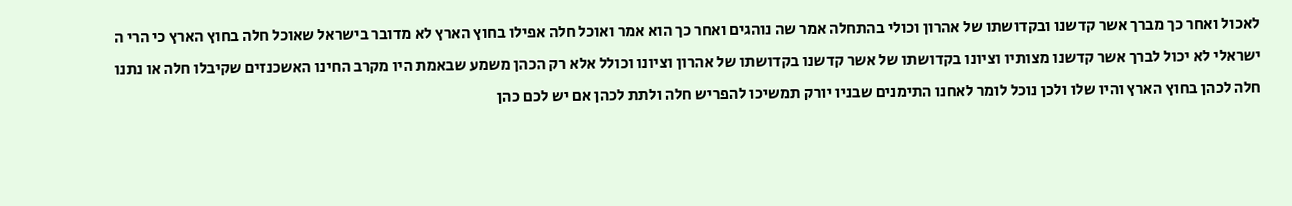לאכול ואחר כך מברך אשר קדשנו ובקדושתו של אהרון וכולי בהתחלה אמר שה נוהגים ואחר כך הוא אמר ואוכל חלה אפילו בחוץ הארץ לא מדובר בישראל שאוכל חלה בחוץ הארץ כי הרי ה ישראלי לא יכול לברך אשר קדשנו מצותיו וציונו בקדושתו של אשר קדשנו בקדושתו של אהרון וציונו וכולל אלא רק הכהן משמע שבאמת היו מקרב החינו האשכנזים שקיבלו חלה או נתנו חלה לכהן בחוץ הארץ והיו שלו ולכן נוכל לומר לאחנו התימנים שבניו יורק תמשיכו להפריש חלה ולתת לכהן אם יש לכם כהן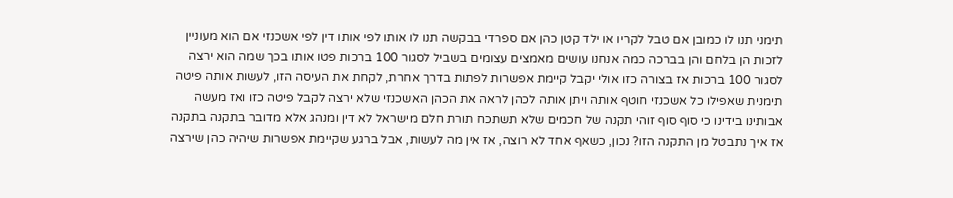תימני תנו לו כמובן אם טבל לקריו או ילד קטן כהן אם ספרדי בבקשה תנו לו אותו לפי אותו דין לפי אשכנזי אם הוא מעוניין לזכות הן בלחם והן בברכה כמה אנחנו עושים מאמצים עצומים בשביל לסגור 100 ברכות פטו אותו בכך שמה הוא ירצה לסגור 100 ברכות אז בצורה כזו אולי יקבל קיימת אפשרות לפתות בדרך אחרת, לקחת את העיסה הזו, לעשות אותה פיטה תימנית שאפילו כל אשכנזי חוטף אותה ויתן אותה לכהן לראה את הכהן האשכנזי שלא ירצה לקבל פיטה כזו ואז מעשה אבותינו בידינו כי סוף סוף זוהי תקנה של חכמים שלא תשתכח תורת חלם מישראל לא דין ומנהג אלא מדובר בתקנה בתקנה אז איך נתבטל מן התקנה הזו? נכון, כשאף אחד לא רוצה, אז אין מה לעשות, אבל ברגע שקיימת אפשרות שיהיה כהן שירצה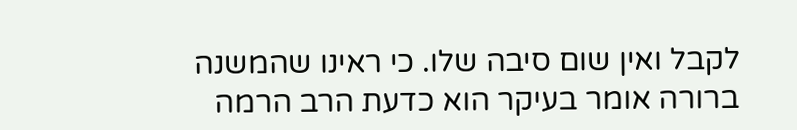לקבל ואין שום סיבה שלו. כי ראינו שהמשנה ברורה אומר בעיקר הוא כדעת הרב הרמה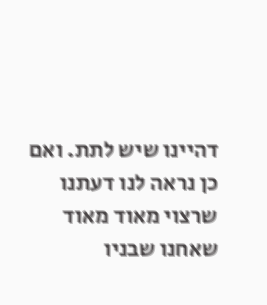דהיינו שיש לתת. ואם כן נראה לנו דעתנו שרצוי מאוד מאוד שאחנו שבניו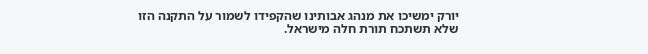יורק ימשיכו את מנהג אבותינו שהקפידו לשמור על התקנה הזו שלא תשתכח תורת חלה מישראל.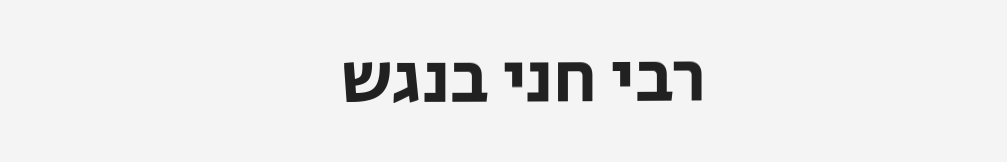רבי חני בנגש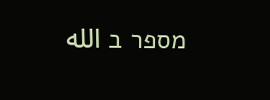מספר ב الله